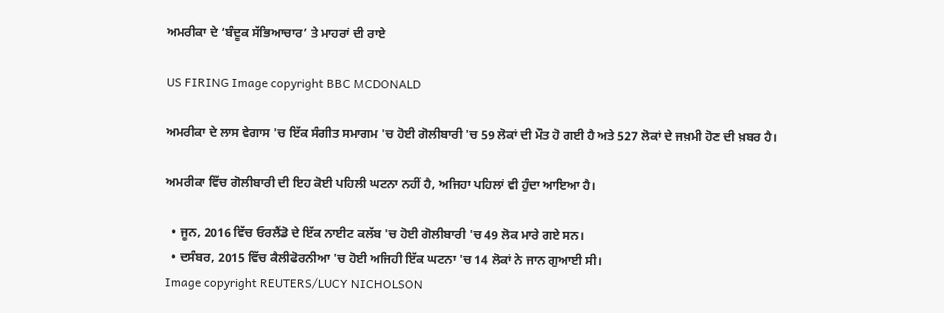ਅਮਰੀਕਾ ਦੇ ‘ਬੰਦੂਕ ਸੱਭਿਆਚਾਰ’ ਤੇ ਮਾਹਰਾਂ ਦੀ ਰਾਏ

US FIRING Image copyright BBC MCDONALD

ਅਮਰੀਕਾ ਦੇ ਲਾਸ ਵੇਗਾਸ 'ਚ ਇੱਕ ਸੰਗੀਤ ਸਮਾਗਮ 'ਚ ਹੋਈ ਗੋਲੀਬਾਰੀ 'ਚ 59 ਲੋਕਾਂ ਦੀ ਮੌਤ ਹੋ ਗਈ ਹੈ ਅਤੇ 527 ਲੋਕਾਂ ਦੇ ਜਖ਼ਮੀ ਹੋਣ ਦੀ ਖ਼ਬਰ ਹੈ।

ਅਮਰੀਕਾ ਵਿੱਚ ਗੋਲੀਬਾਰੀ ਦੀ ਇਹ ਕੋਈ ਪਹਿਲੀ ਘਟਨਾ ਨਹੀਂ ਹੈ, ਅਜਿਹਾ ਪਹਿਲਾਂ ਵੀ ਹੁੰਦਾ ਆਇਆ ਹੈ।

  • ਜੂਨ, 2016 ਵਿੱਚ ਓਰਲੈਂਡੋ ਦੇ ਇੱਕ ਨਾਈਟ ਕਲੱਬ 'ਚ ਹੋਈ ਗੋਲੀਬਾਰੀ 'ਚ 49 ਲੋਕ ਮਾਰੇ ਗਏ ਸਨ।
  • ਦਸੰਬਰ, 2015 ਵਿੱਚ ਕੈਲੀਫੋਰਨੀਆ 'ਚ ਹੋਈ ਅਜਿਹੀ ਇੱਕ ਘਟਨਾ 'ਚ 14 ਲੋਕਾਂ ਨੇ ਜਾਨ ਗੁਆਈ ਸੀ।
Image copyright REUTERS/LUCY NICHOLSON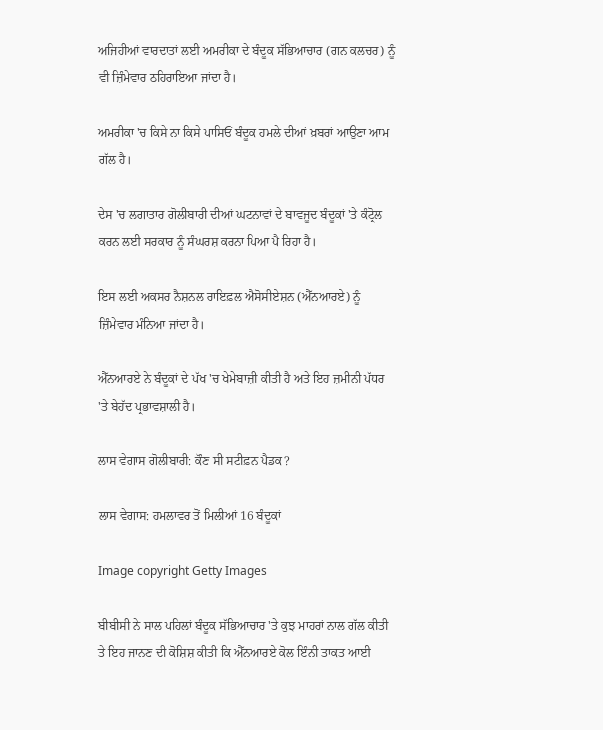ਅਜਿਹੀਆਂ ਵਾਰਦਾਤਾਂ ਲਈ ਅਮਰੀਕਾ ਦੇ ਬੰਦੂਕ ਸੱਭਿਆਚਾਰ (ਗਨ ਕਲਚਰ) ਨੂੰ ਵੀ ਜ਼ਿੰਮੇਵਾਰ ਠਹਿਰਾਇਆ ਜਾਂਦਾ ਹੈ।

ਅਮਰੀਕਾ 'ਚ ਕਿਸੇ ਨਾ ਕਿਸੇ ਪਾਸਿਓਂ ਬੰਦੂਕ ਹਮਲੇ ਦੀਆਂ ਖ਼ਬਰਾਂ ਆਉਣਾ ਆਮ ਗੱਲ ਹੈ।

ਦੇਸ 'ਚ ਲਗਾਤਾਰ ਗੋਲੀਬਾਰੀ ਦੀਆਂ ਘਟਨਾਵਾਂ ਦੇ ਬਾਵਜੂਦ ਬੰਦੂਕਾਂ 'ਤੇ ਕੰਟ੍ਰੋਲ ਕਰਨ ਲਈ ਸਰਕਾਰ ਨੂੰ ਸੰਘਰਸ਼ ਕਰਨਾ ਪਿਆ ਪੈ ਰਿਹਾ ਹੈ।

ਇਸ ਲਈ ਅਕਸਰ ਨੈਸ਼ਨਲ ਰਾਇਫ਼ਲ ਐਸੋਸੀਏਸ਼ਨ (ਐੱਨਆਰਏ) ਨੂੰ ਜ਼ਿੰਮੇਵਾਰ ਮੰਨਿਆ ਜਾਂਦਾ ਹੈ।

ਐੱਨਆਰਏ ਨੇ ਬੰਦੂਕਾਂ ਦੇ ਪੱਖ 'ਚ ਖੇਮੇਬਾਜ਼ੀ ਕੀਤੀ ਹੈ ਅਤੇ ਇਹ ਜ਼ਮੀਨੀ ਪੱਧਰ 'ਤੇ ਬੇਹੱਦ ਪ੍ਰਭਾਵਸ਼ਾਲੀ ਹੈ।

ਲਾਸ ਵੇਗਾਸ ਗੋਲੀਬਾਰੀ: ਕੌਣ ਸੀ ਸਟੀਫ਼ਨ ਪੈਡਕ?

ਲਾਸ ਵੇਗਾਸ: ਹਮਲਾਵਰ ਤੋਂ ਮਿਲੀਆਂ 16 ਬੰਦੂਕਾਂ

Image copyright Getty Images

ਬੀਬੀਸੀ ਨੇ ਸਾਲ ਪਹਿਲਾਂ ਬੰਦੂਕ ਸੱਭਿਆਚਾਰ 'ਤੇ ਕੁਝ ਮਾਹਰਾਂ ਨਾਲ ਗੱਲ ਕੀਤੀ ਤੇ ਇਹ ਜਾਨਣ ਦੀ ਕੋਸ਼ਿਸ਼ ਕੀਤੀ ਕਿ ਐੱਨਆਰਏ ਕੋਲ ਇੰਨੀ ਤਾਕਤ ਆਈ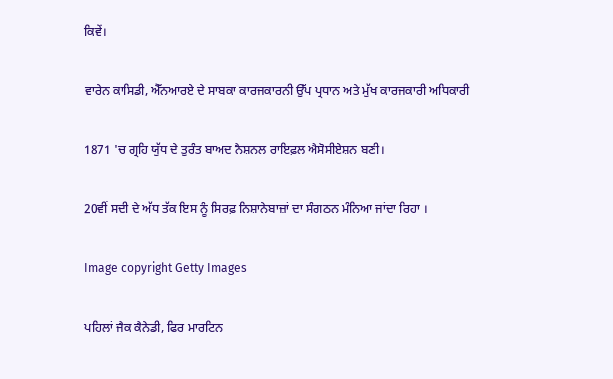ਕਿਵੇਂ।

ਵਾਰੇਨ ਕਾਸਿਡੀ, ਐੱਨਆਰਏ ਦੇ ਸਾਬਕਾ ਕਾਰਜਕਾਰਨੀ ਉੱਪ ਪ੍ਰਧਾਨ ਅਤੇ ਮੁੱਖ ਕਾਰਜਕਾਰੀ ਅਧਿਕਾਰੀ

1871 'ਚ ਗ੍ਰਹਿ ਯੁੱਧ ਦੇ ਤੁਰੰਤ ਬਾਅਦ ਨੈਸ਼ਨਲ ਰਾਇਫ਼ਲ ਐਸੋਸੀਏਸ਼ਨ ਬਣੀ।

20ਵੀਂ ਸਦੀ ਦੇ ਅੱਧ ਤੱਕ ਇਸ ਨੂੰ ਸਿਰਫ਼ ਨਿਸ਼ਾਨੇਬਾਜ਼ਾਂ ਦਾ ਸੰਗਠਨ ਮੰਨਿਆ ਜਾਂਦਾ ਰਿਹਾ ।

Image copyright Getty Images

ਪਹਿਲਾਂ ਜੈਕ ਕੈਨੇਡੀ, ਫਿਰ ਮਾਰਟਿਨ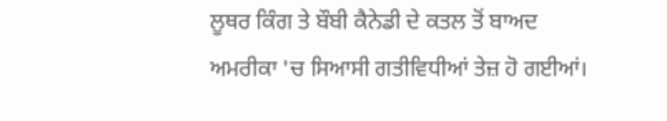ਲੂਥਰ ਕਿੰਗ ਤੇ ਬੌਬੀ ਕੈਨੇਡੀ ਦੇ ਕਤਲ ਤੋਂ ਬਾਅਦ ਅਮਰੀਕਾ 'ਚ ਸਿਆਸੀ ਗਤੀਵਿਧੀਆਂ ਤੇਜ਼ ਹੋ ਗਈਆਂ।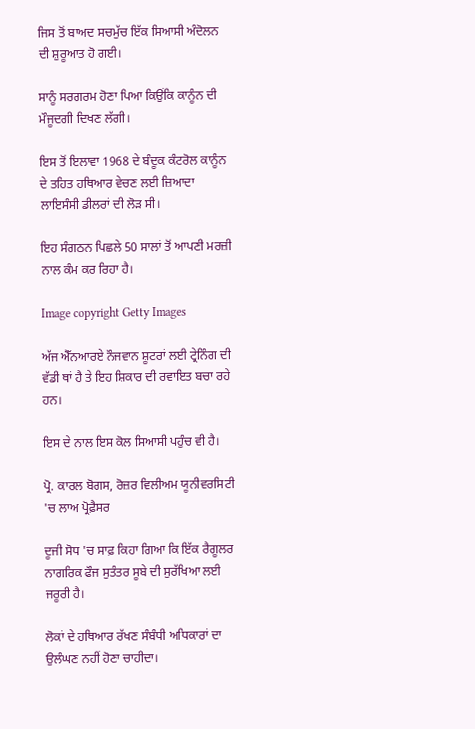ਜਿਸ ਤੋਂ ਬਾਅਦ ਸਚਮੁੱਚ ਇੱਕ ਸਿਆਸੀ ਅੰਦੋਲਨ ਦੀ ਸ਼ੁਰੂਆਤ ਹੋ ਗਈ।

ਸਾਨੂੰ ਸਰਗਰਮ ਹੋਣਾ ਪਿਆ ਕਿਉਂਕਿ ਕਾਨੂੰਨ ਦੀ ਮੌਜੂਦਗੀ ਦਿਖਣ ਲੱਗੀ।

ਇਸ ਤੋਂ ਇਲਾਵਾ 1968 ਦੇ ਬੰਦੂਕ ਕੰਟਰੋਲ ਕਾਨੂੰਨ ਦੇ ਤਹਿਤ ਹਥਿਆਰ ਵੇਚਣ ਲਈ ਜ਼ਿਆਦਾ ਲਾਇਸੰਸੀ ਡੀਲਰਾਂ ਦੀ ਲੋੜ ਸੀ।

ਇਹ ਸੰਗਠਨ ਪਿਛਲੇ 50 ਸਾਲਾਂ ਤੋਂ ਆਪਣੀ ਮਰਜ਼ੀ ਨਾਲ ਕੰਮ ਕਰ ਰਿਹਾ ਹੈ।

Image copyright Getty Images

ਅੱਜ ਐੱਨਆਰਏ ਨੌਜਵਾਨ ਸ਼ੂਟਰਾਂ ਲਈ ਟ੍ਰੇਨਿੰਗ ਦੀ ਵੱਡੀ ਥਾਂ ਹੈ ਤੇ ਇਹ ਸ਼ਿਕਾਰ ਦੀ ਰਵਾਇਤ ਬਚਾ ਰਹੇ ਹਨ।

ਇਸ ਦੇ ਨਾਲ ਇਸ ਕੋਲ ਸਿਆਸੀ ਪਹੁੰਚ ਵੀ ਹੈ।

ਪ੍ਰੋ. ਕਾਰਲ ਬੋਗਸ, ਰੋਜ਼ਰ ਵਿਲੀਅਮ ਯੂਨੀਵਰਸਿਟੀ 'ਚ ਲਾਅ ਪ੍ਰੋਫ਼ੈਸਰ

ਦੂਜੀ ਸੋਧ 'ਚ ਸਾਫ਼ ਕਿਹਾ ਗਿਆ ਕਿ ਇੱਕ ਰੈਗੂਲਰ ਨਾਗਰਿਕ ਫੌਜ ਸੁਤੰਤਰ ਸੂਬੇ ਦੀ ਸੁਰੱਖਿਆ ਲਈ ਜਰੂਰੀ ਹੈ।

ਲੋਕਾਂ ਦੇ ਹਥਿਆਰ ਰੱਖਣ ਸੰਬੰਧੀ ਅਧਿਕਾਰਾਂ ਦਾ ਉਲੰਘਣ ਨਹੀਂ ਹੋਣਾ ਚਾਹੀਦਾ।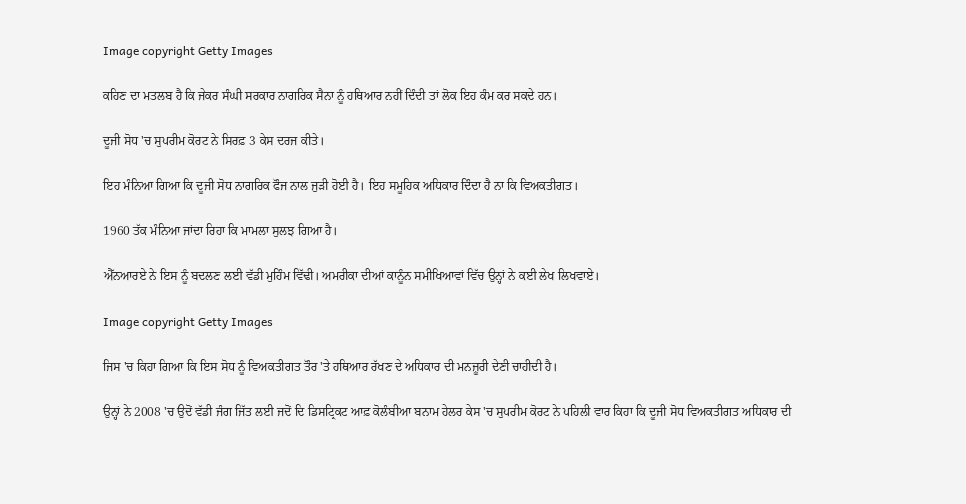Image copyright Getty Images

ਕਹਿਣ ਦਾ ਮਤਲਬ ਹੈ ਕਿ ਜੇਕਰ ਸੰਘੀ ਸਰਕਾਰ ਨਾਗਰਿਕ ਸੈਨਾ ਨੂੰ ਹਥਿਆਰ ਨਹੀਂ ਦਿੰਦੀ ਤਾਂ ਲੋਕ ਇਹ ਕੰਮ ਕਰ ਸਕਦੇ ਹਨ।

ਦੂਜੀ ਸੋਧ 'ਚ ਸੁਪਰੀਮ ਕੋਰਟ ਨੇ ਸਿਰਫ਼ 3 ਕੇਸ ਦਰਜ ਕੀਤੇ।

ਇਹ ਮੰਨਿਆ ਗਿਆ ਕਿ ਦੂਜੀ ਸੋਧ ਨਾਗਰਿਕ ਫੌਜ ਨਾਲ ਜੁੜੀ ਹੋਈ ਹੈ। ਇਹ ਸਮੂਹਿਕ ਅਧਿਕਾਰ ਦਿੰਦਾ ਹੈ ਨਾ ਕਿ ਵਿਅਕਤੀਗਤ।

1960 ਤੱਕ ਮੰਨਿਆ ਜਾਂਦਾ ਰਿਹਾ ਕਿ ਮਾਮਲਾ ਸੁਲਝ ਗਿਆ ਹੈ।

ਐੱਨਆਰਏ ਨੇ ਇਸ ਨੂੰ ਬਦਲਣ ਲਈ ਵੱਡੀ ਮੁਹਿੰਮ ਵਿੱਢੀ। ਅਮਰੀਕਾ ਦੀਆਂ ਕਾਨੂੰਨ ਸਮੀਖਿਆਵਾਂ ਵਿੱਚ ਉਨ੍ਹਾਂ ਨੇ ਕਈ ਲੇਖ ਲਿਖਵਾਏ।

Image copyright Getty Images

ਜਿਸ 'ਚ ਕਿਹਾ ਗਿਆ ਕਿ ਇਸ ਸੋਧ ਨੂੰ ਵਿਅਕਤੀਗਤ ਤੌਰ 'ਤੇ ਹਥਿਆਰ ਰੱਖਣ ਦੇ ਅਧਿਕਾਰ ਦੀ ਮਨਜ਼ੂਰੀ ਦੇਣੀ ਚਾਹੀਦੀ ਹੈ।

ਉਨ੍ਹਾਂ ਨੇ 2008 'ਚ ਉਦੋਂ ਵੱਡੀ ਜੰਗ ਜਿੱਤ ਲਈ ਜਦੋਂ ਦਿ ਡਿਸਟ੍ਰਿਕਟ ਆਫ਼ ਕੋਲੰਬੀਆ ਬਨਾਮ ਹੇਲਰ ਕੇਸ 'ਚ ਸੁਪਰੀਮ ਕੋਰਟ ਨੇ ਪਹਿਲੀ ਵਾਰ ਕਿਹਾ ਕਿ ਦੂਜੀ ਸੋਧ ਵਿਅਕਤੀਗਤ ਅਧਿਕਾਰ ਦੀ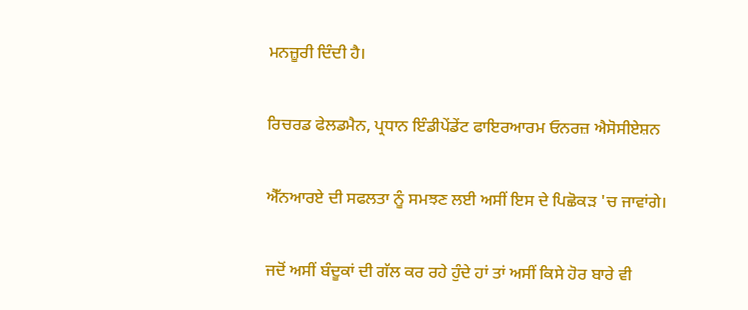ਮਨਜ਼ੂਰੀ ਦਿੰਦੀ ਹੈ।

ਰਿਚਰਡ ਫੇਲਡਮੈਨ, ਪ੍ਰਧਾਨ ਇੰਡੀਪੇਂਡੇਂਟ ਫਾਇਰਆਰਮ ਓਨਰਜ਼ ਐਸੋਸੀਏਸ਼ਨ

ਐੱਨਆਰਏ ਦੀ ਸਫਲਤਾ ਨੂੰ ਸਮਝਣ ਲਈ ਅਸੀਂ ਇਸ ਦੇ ਪਿਛੋਕੜ 'ਚ ਜਾਵਾਂਗੇ।

ਜਦੋਂ ਅਸੀਂ ਬੰਦੂਕਾਂ ਦੀ ਗੱਲ ਕਰ ਰਹੇ ਹੁੰਦੇ ਹਾਂ ਤਾਂ ਅਸੀਂ ਕਿਸੇ ਹੋਰ ਬਾਰੇ ਵੀ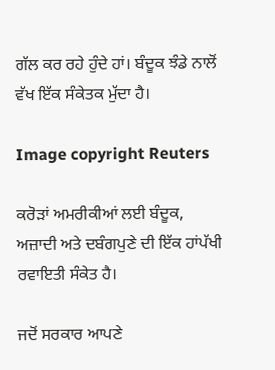ਗੱਲ ਕਰ ਰਹੇ ਹੁੰਦੇ ਹਾਂ। ਬੰਦੂਕ ਝੰਡੇ ਨਾਲੋਂ ਵੱਖ ਇੱਕ ਸੰਕੇਤਕ ਮੁੱਦਾ ਹੈ।

Image copyright Reuters

ਕਰੋੜਾਂ ਅਮਰੀਕੀਆਂ ਲਈ ਬੰਦੂਕ, ਅਜ਼ਾਦੀ ਅਤੇ ਦਬੰਗਪੁਣੇ ਦੀ ਇੱਕ ਹਾਂਪੱਖੀ ਰਵਾਇਤੀ ਸੰਕੇਤ ਹੈ।

ਜਦੋਂ ਸਰਕਾਰ ਆਪਣੇ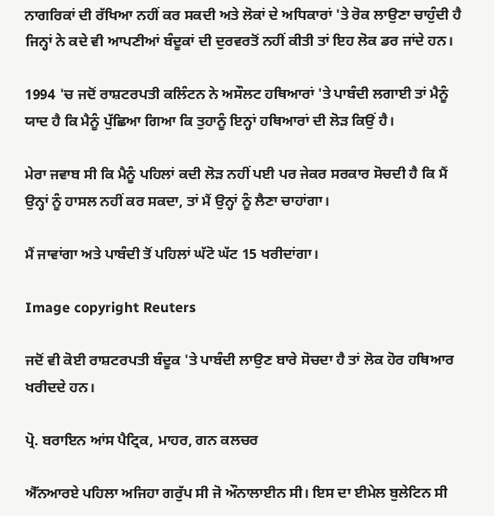ਨਾਗਰਿਕਾਂ ਦੀ ਰੱਖਿਆ ਨਹੀਂ ਕਰ ਸਕਦੀ ਅਤੇ ਲੋਕਾਂ ਦੇ ਅਧਿਕਾਰਾਂ 'ਤੇ ਰੋਕ ਲਾਉਣਾ ਚਾਹੁੰਦੀ ਹੈ ਜਿਨ੍ਹਾਂ ਨੇ ਕਦੇ ਵੀ ਆਪਣੀਆਂ ਬੰਦੂਕਾਂ ਦੀ ਦੁਰਵਰਤੋਂ ਨਹੀਂ ਕੀਤੀ ਤਾਂ ਇਹ ਲੋਕ ਡਰ ਜਾਂਦੇ ਹਨ।

1994 'ਚ ਜਦੋਂ ਰਾਸ਼ਟਰਪਤੀ ਕਲਿੰਟਨ ਨੇ ਅਸੌਲਟ ਹਥਿਆਰਾਂ 'ਤੇ ਪਾਬੰਦੀ ਲਗਾਈ ਤਾਂ ਮੈਨੂੰ ਯਾਦ ਹੈ ਕਿ ਮੈਨੂੰ ਪੁੱਛਿਆ ਗਿਆ ਕਿ ਤੁਹਾਨੂੰ ਇਨ੍ਹਾਂ ਹਥਿਆਰਾਂ ਦੀ ਲੋੜ ਕਿਉਂ ਹੈ।

ਮੇਰਾ ਜਵਾਬ ਸੀ ਕਿ ਮੈਨੂੰ ਪਹਿਲਾਂ ਕਦੀ ਲੋੜ ਨਹੀਂ ਪਈ ਪਰ ਜੇਕਰ ਸਰਕਾਰ ਸੋਚਦੀ ਹੈ ਕਿ ਮੈਂ ਉਨ੍ਹਾਂ ਨੂੰ ਹਾਸਲ ਨਹੀਂ ਕਰ ਸਕਦਾ, ਤਾਂ ਮੈਂ ਉਨ੍ਹਾਂ ਨੂੰ ਲੈਣਾ ਚਾਹਾਂਗਾ।

ਮੈਂ ਜਾਵਾਂਗਾ ਅਤੇ ਪਾਬੰਦੀ ਤੋਂ ਪਹਿਲਾਂ ਘੱਟੋ ਘੱਟ 15 ਖਰੀਦਾਂਗਾ।

Image copyright Reuters

ਜਦੋਂ ਵੀ ਕੋਈ ਰਾਸ਼ਟਰਪਤੀ ਬੰਦੂਕ 'ਤੇ ਪਾਬੰਦੀ ਲਾਉਣ ਬਾਰੇ ਸੋਚਦਾ ਹੈ ਤਾਂ ਲੋਕ ਹੋਰ ਹਥਿਆਰ ਖਰੀਦਦੇ ਹਨ।

ਪ੍ਰੋ. ਬਰਾਇਨ ਆਂਸ ਪੈਟ੍ਰਿਕ, ਮਾਹਰ, ਗਨ ਕਲਚਰ

ਐੱਨਆਰਏ ਪਹਿਲਾ ਅਜਿਹਾ ਗਰੁੱਪ ਸੀ ਜੋ ਔਨਾਲਾਈਨ ਸੀ। ਇਸ ਦਾ ਈਮੇਲ ਬੁਲੇਟਿਨ ਸੀ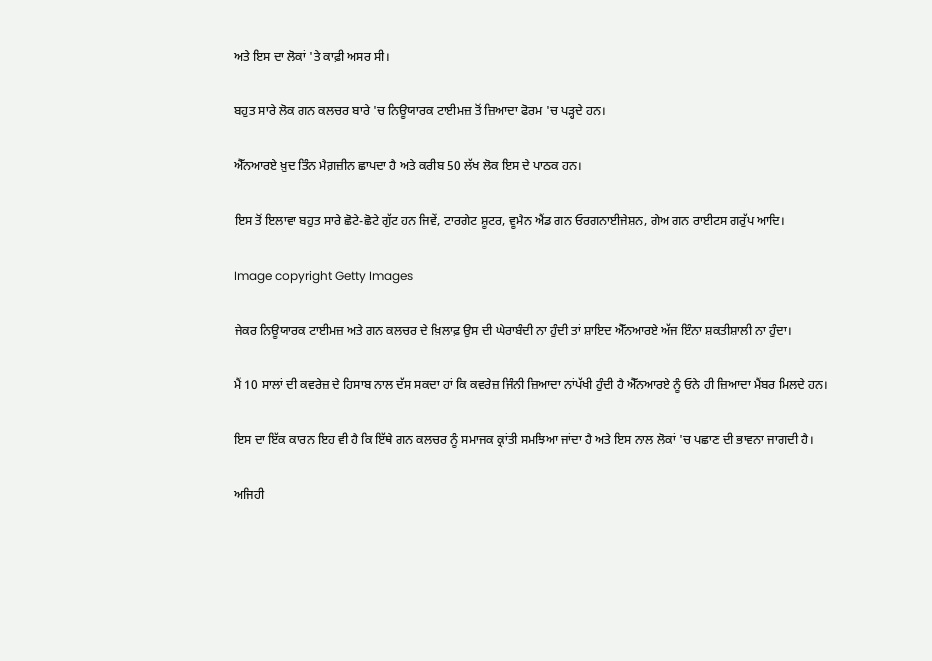ਅਤੇ ਇਸ ਦਾ ਲੋਕਾਂ 'ਤੇ ਕਾਫ਼ੀ ਅਸਰ ਸੀ।

ਬਹੁਤ ਸਾਰੇ ਲੋਕ ਗਨ ਕਲਚਰ ਬਾਰੇ 'ਚ ਨਿਊਯਾਰਕ ਟਾਈਮਜ਼ ਤੋਂ ਜ਼ਿਆਦਾ ਫੋਰਮ 'ਚ ਪੜ੍ਹਦੇ ਹਨ।

ਐੱਨਆਰਏ ਖ਼ੁਦ ਤਿੰਨ ਮੈਗ਼ਜ਼ੀਨ ਛਾਪਦਾ ਹੈ ਅਤੇ ਕਰੀਬ 50 ਲੱਖ ਲੋਕ ਇਸ ਦੇ ਪਾਠਕ ਹਨ।

ਇਸ ਤੋਂ ਇਲਾਵਾ ਬਹੁਤ ਸਾਰੇ ਛੋਟੇ-ਛੋਟੇ ਗੁੱਟ ਹਨ ਜਿਵੇਂ, ਟਾਰਗੇਟ ਸ਼ੂਟਰ, ਵੂਮੈਨ ਐਂਡ ਗਨ ਓਰਗਨਾਈਜੇਸ਼ਨ, ਗੇਅ ਗਨ ਰਾਈਟਸ ਗਰੁੱਪ ਆਦਿ।

Image copyright Getty Images

ਜੇਕਰ ਨਿਊਯਾਰਕ ਟਾਈਮਜ਼ ਅਤੇ ਗਨ ਕਲਚਰ ਦੇ ਖ਼ਿਲਾਫ਼ ਉਸ ਦੀ ਘੇਰਾਬੰਦੀ ਨਾ ਹੁੰਦੀ ਤਾਂ ਸ਼ਾਇਦ ਐੱਨਆਰਏ ਅੱਜ ਇੰਨਾ ਸ਼ਕਤੀਸ਼ਾਲੀ ਨਾ ਹੁੰਦਾ।

ਮੈਂ 10 ਸਾਲਾਂ ਦੀ ਕਵਰੇਜ਼ ਦੇ ਹਿਸਾਬ ਨਾਲ ਦੱਸ ਸਕਦਾ ਹਾਂ ਕਿ ਕਵਰੇਜ਼ ਜਿੰਨੀ ਜ਼ਿਆਦਾ ਨਾਂਪੱਖੀ ਹੁੰਦੀ ਹੈ ਐੱਨਆਰਏ ਨੂੰ ਓਨੇ ਹੀ ਜ਼ਿਆਦਾ ਮੈਂਬਰ ਮਿਲਦੇ ਹਨ।

ਇਸ ਦਾ ਇੱਕ ਕਾਰਨ ਇਹ ਵੀ ਹੈ ਕਿ ਇੱਥੇ ਗਨ ਕਲਚਰ ਨੂੰ ਸਮਾਜਕ ਕ੍ਰਾਂਤੀ ਸਮਝਿਆ ਜਾਂਦਾ ਹੈ ਅਤੇ ਇਸ ਨਾਲ ਲੋਕਾਂ 'ਚ ਪਛਾਣ ਦੀ ਭਾਵਨਾ ਜਾਗਦੀ ਹੈ।

ਅਜਿਹੀ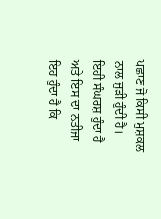ਪਛਾਣ ਜੋ ਕਿਸੀ ਮੁਸ਼ਕਲ ਨਾਲ ਜੁੜੀ ਹੁੰਦੀ ਹੈ। ਇਹੀ ਸੰਘਰਸ਼ ਹੁੰਦਾ ਹੈ ਅਤੇ ਇਸ ਦਾ ਨਤੀਜਾ ਇਹ ਹੁੰਦਾ ਹੈ ਕਿ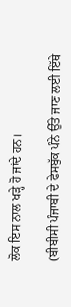ਲੋਕ ਇਸ ਨਾਲ ਖੜ੍ਹੇ ਹੋ ਜਾਂਦੇ ਹਨ।

(ਬੀਬੀਸੀ ਪੰਜਾਬੀ ਦੇ ਫੇਸਬੁੱਕ ਪੰਨੇ ਉੱਤੇ ਜਾਣ ਲਈ ਇੱਥੇ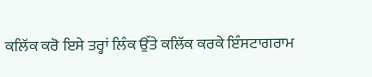ਕਲਿੱਕ ਕਰੋ ਇਸੇ ਤਰ੍ਹਾਂ ਲਿੰਕ ਉੱਤੇ ਕਲਿੱਕ ਕਰਕੇ ਇੰਸਟਾਗਰਾਮ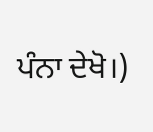ਪੰਨਾ ਦੇਖੋ।)